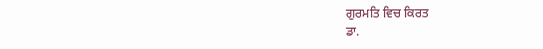ਗੁਰਮਤਿ ਵਿਚ ਕਿਰਤ
ਡਾ.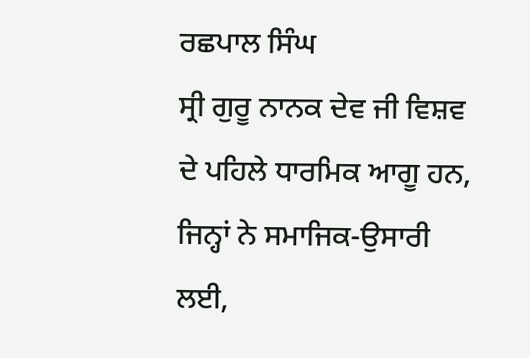ਰਛਪਾਲ ਸਿੰਘ
ਸ੍ਰੀ ਗੁਰੂ ਨਾਨਕ ਦੇਵ ਜੀ ਵਿਸ਼ਵ ਦੇ ਪਹਿਲੇ ਧਾਰਮਿਕ ਆਗੂ ਹਨ, ਜਿਨ੍ਹਾਂ ਨੇ ਸਮਾਜਿਕ-ਉਸਾਰੀ ਲਈ,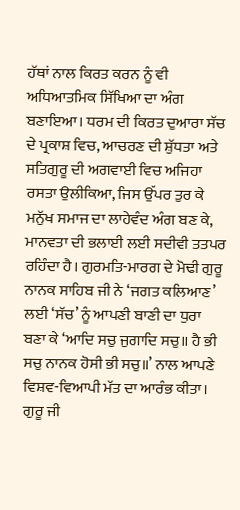ਹੱਥਾਂ ਨਾਲ ਕਿਰਤ ਕਰਨ ਨੂੰ ਵੀ ਅਧਿਆਤਮਿਕ ਸਿੱਖਿਆ ਦਾ ਅੰਗ ਬਣਾਇਆ। ਧਰਮ ਦੀ ਕਿਰਤ ਦੁਆਰਾ ਸੱਚ ਦੇ ਪ੍ਰਕਾਸ਼ ਵਿਚ, ਆਚਰਣ ਦੀ ਸ਼ੁੱਧਤਾ ਅਤੇ ਸਤਿਗੁਰੂ ਦੀ ਅਗਵਾਈ ਵਿਚ ਅਜਿਹਾ ਰਸਤਾ ਉਲੀਕਿਆ, ਜਿਸ ਉੱਪਰ ਤੁਰ ਕੇ ਮਨੁੱਖ ਸਮਾਜ ਦਾ ਲਾਹੇਵੰਦ ਅੰਗ ਬਣ ਕੇ, ਮਾਨਵਤਾ ਦੀ ਭਲਾਈ ਲਈ ਸਦੀਵੀ ਤਤਪਰ ਰਹਿੰਦਾ ਹੈ। ਗੁਰਮਤਿ-ਮਾਰਗ ਦੇ ਮੋਢੀ ਗੁਰੂ ਨਾਨਕ ਸਾਹਿਬ ਜੀ ਨੇ ‘ਜਗਤ ਕਲਿਆਣ’ ਲਈ ‘ਸੱਚ’ ਨੂੰ ਆਪਣੀ ਬਾਣੀ ਦਾ ਧੁਰਾ ਬਣਾ ਕੇ ‘ਆਦਿ ਸਚੁ ਜੁਗਾਦਿ ਸਚੁ॥ ਹੈ ਭੀ ਸਚੁ ਨਾਨਕ ਹੋਸੀ ਭੀ ਸਚੁ॥’ ਨਾਲ ਆਪਣੇ ਵਿਸ਼ਵ-ਵਿਆਪੀ ਮੱਤ ਦਾ ਆਰੰਭ ਕੀਤਾ। ਗੁਰੂ ਜੀ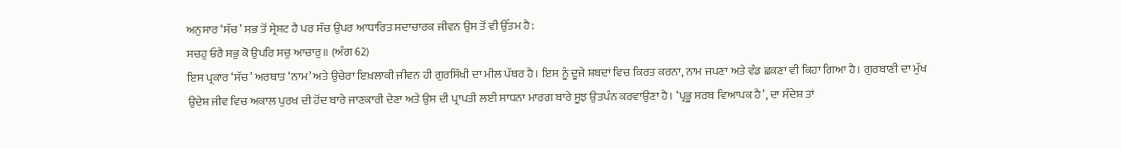ਅਨੁਸਾਰ ‘ਸੱਚ’ ਸਭ ਤੋਂ ਸ੍ਰੇਸ਼ਟ ਹੈ ਪਰ ਸੱਚ ਉਪਰ ਆਧਾਰਿਤ ਸਦਾਚਾਰਕ ਜੀਵਨ ਉਸ ਤੋਂ ਵੀ ਉੱਤਮ ਹੈ:
ਸਚਹੁ ਓਰੈ ਸਭੁ ਕੋ ਉਪਰਿ ਸਚੁ ਆਚਾਰੁ॥ (ਅੰਗ 62)
ਇਸ ਪ੍ਰਕਾਰ ‘ਸੱਚ’ ਅਰਥਾਤ ‘ਨਾਮ’ ਅਤੇ ਉਚੇਰਾ ਇਖ਼ਲਾਕੀ ਜੀਵਨ ਹੀ ਗੁਰਸਿੱਖੀ ਦਾ ਮੀਲ ਪੱਥਰ ਹੈ। ਇਸ ਨੂੰ ਦੂਜੇ ਸ਼ਬਦਾਂ ਵਿਚ ਕਿਰਤ ਕਰਨਾ, ਨਾਮ ਜਪਣਾ ਅਤੇ ਵੰਡ ਛਕਣਾ ਵੀ ਕਿਹਾ ਗਿਆ ਹੈ। ਗੁਰਬਾਣੀ ਦਾ ਮੁੱਖ ਉਦੇਸ਼ ਜੀਵ ਵਿਚ ਅਕਾਲ ਪੁਰਖ ਦੀ ਹੋਂਦ ਬਾਰੇ ਜਾਣਕਾਰੀ ਦੇਣਾ ਅਤੇ ਉਸ ਦੀ ਪ੍ਰਾਪਤੀ ਲਈ ਸਾਧਨਾ ਮਾਰਗ ਬਾਰੇ ਸੂਝ ਉਤਪੰਨ ਕਰਵਾਉਣਾ ਹੈ। ‘ਪ੍ਰਭੂ ਸਰਬ ਵਿਆਪਕ ਹੈ’, ਦਾ ਸੰਦੇਸ਼ ਤਾਂ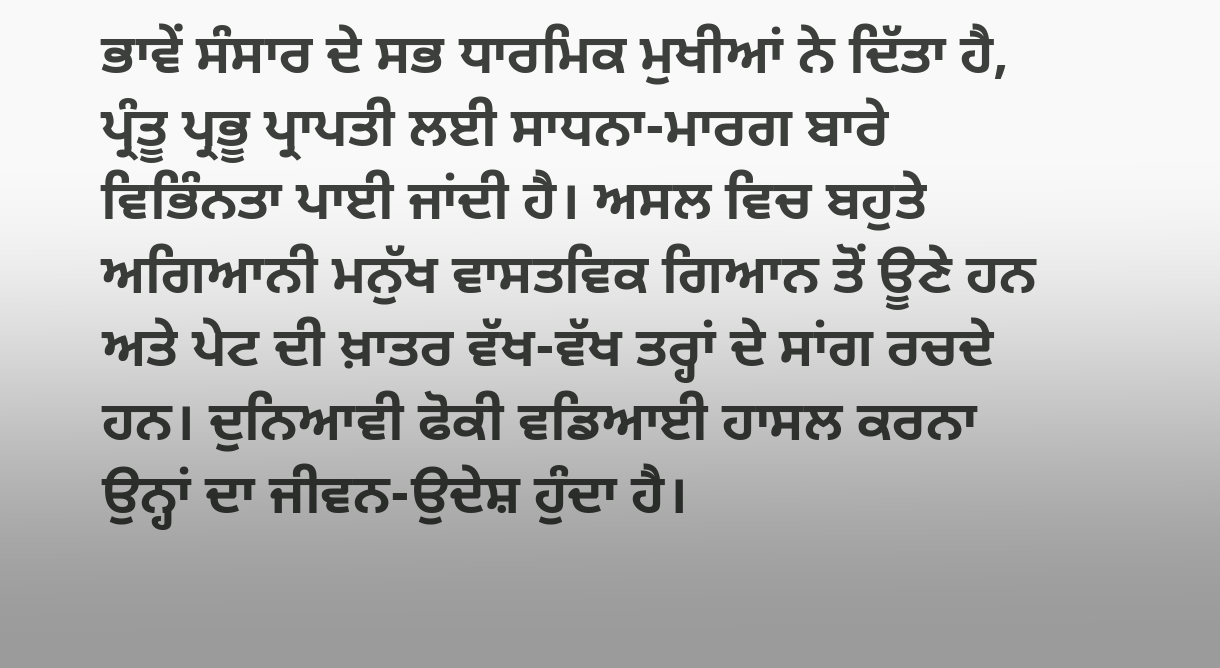ਭਾਵੇਂ ਸੰਸਾਰ ਦੇ ਸਭ ਧਾਰਮਿਕ ਮੁਖੀਆਂ ਨੇ ਦਿੱਤਾ ਹੈ, ਪ੍ਰੰਤੂ ਪ੍ਰਭੂ ਪ੍ਰਾਪਤੀ ਲਈ ਸਾਧਨਾ-ਮਾਰਗ ਬਾਰੇ ਵਿਭਿੰਨਤਾ ਪਾਈ ਜਾਂਦੀ ਹੈ। ਅਸਲ ਵਿਚ ਬਹੁਤੇ ਅਗਿਆਨੀ ਮਨੁੱਖ ਵਾਸਤਵਿਕ ਗਿਆਨ ਤੋਂ ਊਣੇ ਹਨ ਅਤੇ ਪੇਟ ਦੀ ਖ਼ਾਤਰ ਵੱਖ-ਵੱਖ ਤਰ੍ਹਾਂ ਦੇ ਸਾਂਗ ਰਚਦੇ ਹਨ। ਦੁਨਿਆਵੀ ਫੋਕੀ ਵਡਿਆਈ ਹਾਸਲ ਕਰਨਾ ਉਨ੍ਹਾਂ ਦਾ ਜੀਵਨ-ਉਦੇਸ਼ ਹੁੰਦਾ ਹੈ।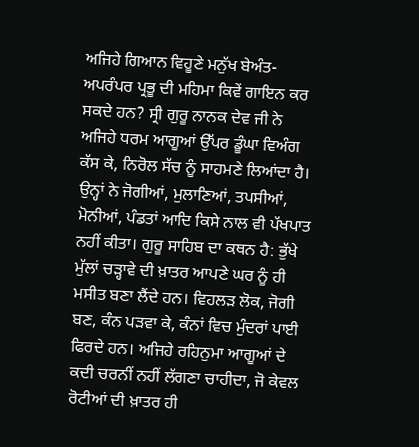ਅਜਿਹੇ ਗਿਆਨ ਵਿਹੂਣੇ ਮਨੁੱਖ ਬੇਅੰਤ-ਅਪਰੰਪਰ ਪ੍ਰਭੂ ਦੀ ਮਹਿਮਾ ਕਿਵੇਂ ਗਾਇਨ ਕਰ ਸਕਦੇ ਹਨ? ਸ੍ਰੀ ਗੁਰੂ ਨਾਨਕ ਦੇਵ ਜੀ ਨੇ ਅਜਿਹੇ ਧਰਮ ਆਗੂਆਂ ਉੱਪਰ ਡੂੰਘਾ ਵਿਅੰਗ ਕੱਸ ਕੇ, ਨਿਰੋਲ ਸੱਚ ਨੂੰ ਸਾਹਮਣੇ ਲਿਆਂਦਾ ਹੈ। ਉਨ੍ਹਾਂ ਨੇ ਜੋਗੀਆਂ, ਮੁਲਾਣਿਆਂ, ਤਪਸੀਆਂ, ਮੋਨੀਆਂ, ਪੰਡਤਾਂ ਆਦਿ ਕਿਸੇ ਨਾਲ ਵੀ ਪੱਖਪਾਤ ਨਹੀਂ ਕੀਤਾ। ਗੁਰੂ ਸਾਹਿਬ ਦਾ ਕਥਨ ਹੈ: ਭੁੱਖੇ ਮੁੱਲਾਂ ਚੜ੍ਹਾਵੇ ਦੀ ਖ਼ਾਤਰ ਆਪਣੇ ਘਰ ਨੂੰ ਹੀ ਮਸੀਤ ਬਣਾ ਲੈਂਦੇ ਹਨ। ਵਿਹਲੜ ਲੋਕ, ਜੋਗੀ ਬਣ, ਕੰਨ ਪੜਵਾ ਕੇ, ਕੰਨਾਂ ਵਿਚ ਮੁੰਦਰਾਂ ਪਾਈ ਫਿਰਦੇ ਹਨ। ਅਜਿਹੇ ਰਹਿਨੁਮਾ ਆਗੂਆਂ ਦੇ ਕਦੀ ਚਰਨੀਂ ਨਹੀਂ ਲੱਗਣਾ ਚਾਹੀਦਾ, ਜੋ ਕੇਵਲ ਰੋਟੀਆਂ ਦੀ ਖ਼ਾਤਰ ਹੀ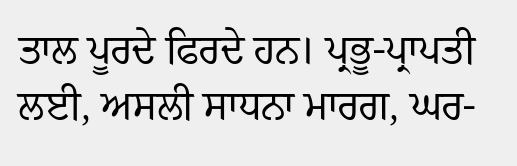ਤਾਲ ਪੂਰਦੇ ਫਿਰਦੇ ਹਨ। ਪ੍ਰਭੂ-ਪ੍ਰਾਪਤੀ ਲਈ, ਅਸਲੀ ਸਾਧਨਾ ਮਾਰਗ, ਘਰ-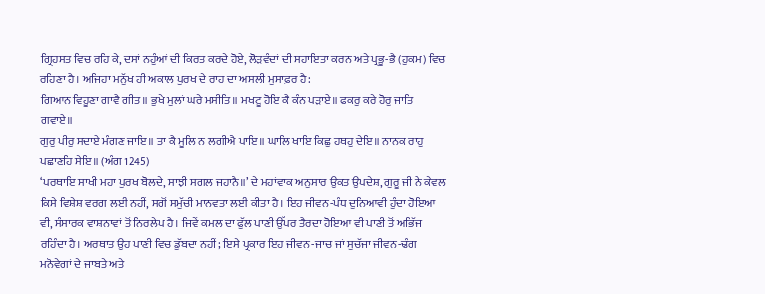ਗ੍ਰਿਹਸਤ ਵਿਚ ਰਹਿ ਕੇ, ਦਸਾਂ ਨਹੁੰਆਂ ਦੀ ਕਿਰਤ ਕਰਦੇ ਹੋਏ, ਲੋੜਵੰਦਾਂ ਦੀ ਸਹਾਇਤਾ ਕਰਨ ਅਤੇ ਪ੍ਰਭੂ-ਭੈ (ਹੁਕਮ) ਵਿਚ ਰਹਿਣਾ ਹੈ। ਅਜਿਹਾ ਮਨੁੱਖ ਹੀ ਅਕਾਲ ਪੁਰਖ ਦੇ ਰਾਹ ਦਾ ਅਸਲੀ ਮੁਸਾਫ਼ਰ ਹੈ:
ਗਿਆਨ ਵਿਹੂਣਾ ਗਾਵੈ ਗੀਤ॥ ਭੁਖੇ ਮੁਲਾਂ ਘਰੇ ਮਸੀਤਿ॥ ਮਖਟੂ ਹੋਇ ਕੈ ਕੰਨ ਪੜਾਏ॥ ਫਕਰੁ ਕਰੇ ਹੋਰੁ ਜਾਤਿ ਗਵਾਏ॥
ਗੁਰੁ ਪੀਰੁ ਸਦਾਏ ਮੰਗਣ ਜਾਇ॥ ਤਾ ਕੈ ਮੂਲਿ ਨ ਲਗੀਐ ਪਾਇ॥ ਘਾਲਿ ਖਾਇ ਕਿਛੁ ਹਥਹੁ ਦੇਇ॥ ਨਾਨਕ ਰਾਹੁ ਪਛਾਣਹਿ ਸੇਇ॥ (ਅੰਗ 1245)
‘ਪਰਥਾਇ ਸਾਖੀ ਮਹਾ ਪੁਰਖ ਬੋਲਦੇ, ਸਾਝੀ ਸਗਲ ਜਹਾਨੈ॥’ ਦੇ ਮਹਾਂਵਾਕ ਅਨੁਸਾਰ ਉਕਤ ਉਪਦੇਸ਼, ਗੁਰੂ ਜੀ ਨੇ ਕੇਵਲ ਕਿਸੇ ਵਿਸ਼ੇਸ਼ ਵਰਗ ਲਈ ਨਹੀਂ, ਸਗੋਂ ਸਮੁੱਚੀ ਮਾਨਵਤਾ ਲਈ ਕੀਤਾ ਹੈ। ਇਹ ਜੀਵਨ-ਪੰਧ ਦੁਨਿਆਵੀ ਹੁੰਦਾ ਹੋਇਆ ਵੀ, ਸੰਸਾਰਕ ਵਾਸ਼ਨਾਵਾਂ ਤੋਂ ਨਿਰਲੇਪ ਹੈ। ਜਿਵੇਂ ਕਮਲ ਦਾ ਫੁੱਲ ਪਾਣੀ ਉੱਪਰ ਤੈਰਦਾ ਹੋਇਆ ਵੀ ਪਾਣੀ ਤੋਂ ਅਭਿੱਜ ਰਹਿੰਦਾ ਹੈ। ਅਰਥਾਤ ਉਹ ਪਾਣੀ ਵਿਚ ਡੁੱਬਦਾ ਨਹੀਂ; ਇਸੇ ਪ੍ਰਕਾਰ ਇਹ ਜੀਵਨ-ਜਾਚ ਜਾਂ ਸੁਚੱਜਾ ਜੀਵਨ-ਢੰਗ ਮਨੋਵੇਗਾਂ ਦੇ ਜਾਬਤੇ ਅਤੇ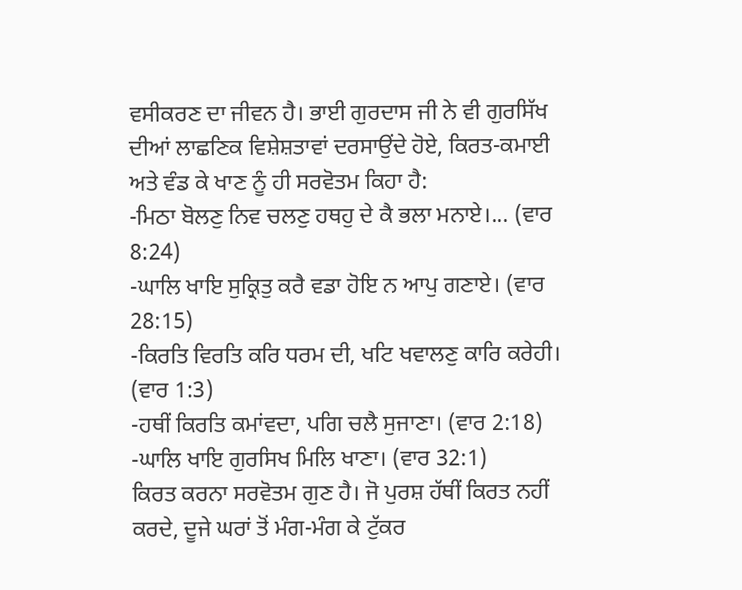ਵਸੀਕਰਣ ਦਾ ਜੀਵਨ ਹੈ। ਭਾਈ ਗੁਰਦਾਸ ਜੀ ਨੇ ਵੀ ਗੁਰਸਿੱਖ ਦੀਆਂ ਲਾਛਣਿਕ ਵਿਸ਼ੇਸ਼ਤਾਵਾਂ ਦਰਸਾਉਂਦੇ ਹੋਏ, ਕਿਰਤ-ਕਮਾਈ ਅਤੇ ਵੰਡ ਕੇ ਖਾਣ ਨੂੰ ਹੀ ਸਰਵੋਤਮ ਕਿਹਾ ਹੈ:
-ਮਿਠਾ ਬੋਲਣੁ ਨਿਵ ਚਲਣੁ ਹਥਹੁ ਦੇ ਕੈ ਭਲਾ ਮਨਾਏ।... (ਵਾਰ 8:24)
-ਘਾਲਿ ਖਾਇ ਸੁਕ੍ਰਿਤੁ ਕਰੈ ਵਡਾ ਹੋਇ ਨ ਆਪੁ ਗਣਾਏ। (ਵਾਰ 28:15)
-ਕਿਰਤਿ ਵਿਰਤਿ ਕਰਿ ਧਰਮ ਦੀ, ਖਟਿ ਖਵਾਲਣੁ ਕਾਰਿ ਕਰੇਹੀ। (ਵਾਰ 1:3)
-ਹਥੀਂ ਕਿਰਤਿ ਕਮਾਂਵਦਾ, ਪਗਿ ਚਲੈ ਸੁਜਾਣਾ। (ਵਾਰ 2:18)
-ਘਾਲਿ ਖਾਇ ਗੁਰਸਿਖ ਮਿਲਿ ਖਾਣਾ। (ਵਾਰ 32:1)
ਕਿਰਤ ਕਰਨਾ ਸਰਵੋਤਮ ਗੁਣ ਹੈ। ਜੋ ਪੁਰਸ਼ ਹੱਥੀਂ ਕਿਰਤ ਨਹੀਂ ਕਰਦੇ, ਦੂਜੇ ਘਰਾਂ ਤੋਂ ਮੰਗ-ਮੰਗ ਕੇ ਟੁੱਕਰ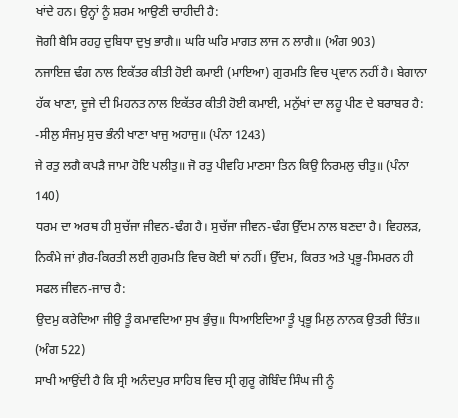ਖਾਂਦੇ ਹਨ। ਉਨ੍ਹਾਂ ਨੂੰ ਸ਼ਰਮ ਆਉਣੀ ਚਾਹੀਦੀ ਹੈ:
ਜੋਗੀ ਬੈਸਿ ਰਹਹੁ ਦੁਬਿਧਾ ਦੁਖੁ ਭਾਗੈ॥ ਘਰਿ ਘਰਿ ਮਾਗਤ ਲਾਜ ਨ ਲਾਗੈ॥ (ਅੰਗ 903)
ਨਜਾਇਜ਼ ਢੰਗ ਨਾਲ ਇਕੱਤਰ ਕੀਤੀ ਹੋਈ ਕਮਾਈ (ਮਾਇਆ) ਗੁਰਮਤਿ ਵਿਚ ਪ੍ਰਵਾਨ ਨਹੀਂ ਹੈ। ਬੇਗਾਨਾ ਹੱਕ ਖਾਣਾ, ਦੂਜੇ ਦੀ ਮਿਹਨਤ ਨਾਲ ਇਕੱਤਰ ਕੀਤੀ ਹੋਈ ਕਮਾਈ, ਮਨੁੱਖਾਂ ਦਾ ਲਹੂ ਪੀਣ ਦੇ ਬਰਾਬਰ ਹੈ:
-ਸੀਲੁ ਸੰਜਮੁ ਸੁਚ ਭੰਨੀ ਖਾਣਾ ਖਾਜੁ ਅਹਾਜੁ॥ (ਪੰਨਾ 1243)
ਜੇ ਰਤੁ ਲਗੈ ਕਪੜੈ ਜਾਮਾ ਹੋਇ ਪਲੀਤੁ॥ ਜੋ ਰਤੁ ਪੀਵਹਿ ਮਾਣਸਾ ਤਿਨ ਕਿਉ ਨਿਰਮਲੁ ਚੀਤੁ॥ (ਪੰਨਾ 140)
ਧਰਮ ਦਾ ਅਰਥ ਹੀ ਸੁਚੱਜਾ ਜੀਵਨ-ਢੰਗ ਹੈ। ਸੁਚੱਜਾ ਜੀਵਨ-ਢੰਗ ਉੱਦਮ ਨਾਲ ਬਣਦਾ ਹੈ। ਵਿਹਲੜ, ਨਿਕੰਮੇ ਜਾਂ ਗ਼ੈਰ-ਕਿਰਤੀ ਲਈ ਗੁਰਮਤਿ ਵਿਚ ਕੋਈ ਥਾਂ ਨਹੀਂ। ਉੱਦਮ, ਕਿਰਤ ਅਤੇ ਪ੍ਰਭੂ-ਸਿਮਰਨ ਹੀ ਸਫਲ ਜੀਵਨ-ਜਾਚ ਹੈ:
ਉਦਮੁ ਕਰੇਦਿਆ ਜੀਉ ਤੂੰ ਕਮਾਵਦਿਆ ਸੁਖ ਭੁੰਚੁ॥ ਧਿਆਇਦਿਆ ਤੂੰ ਪ੍ਰਭੂ ਮਿਲੁ ਨਾਨਕ ਉਤਰੀ ਚਿੰਤ॥ (ਅੰਗ 522)
ਸਾਖੀ ਆਉਂਦੀ ਹੈ ਕਿ ਸ੍ਰੀ ਅਨੰਦਪੁਰ ਸਾਹਿਬ ਵਿਚ ਸ੍ਰੀ ਗੁਰੂ ਗੋਬਿੰਦ ਸਿੰਘ ਜੀ ਨੂੰ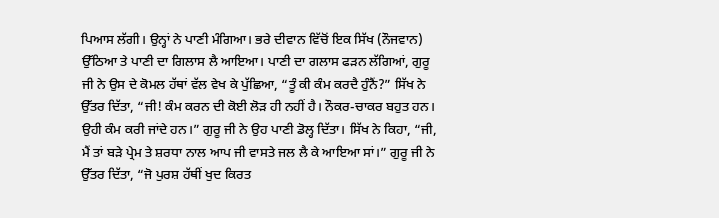ਪਿਆਸ ਲੱਗੀ। ਉਨ੍ਹਾਂ ਨੇ ਪਾਣੀ ਮੰਗਿਆ। ਭਰੇ ਦੀਵਾਨ ਵਿੱਚੋਂ ਇਕ ਸਿੱਖ (ਨੌਜਵਾਨ) ਉੱਠਿਆ ਤੇ ਪਾਣੀ ਦਾ ਗਿਲਾਸ ਲੈ ਆਇਆ। ਪਾਣੀ ਦਾ ਗਲਾਸ ਫੜਨ ਲੱਗਿਆਂ, ਗੁਰੂ ਜੀ ਨੇ ਉਸ ਦੇ ਕੋਮਲ ਹੱਥਾਂ ਵੱਲ ਵੇਖ ਕੇ ਪੁੱਛਿਆ, “ਤੂੰ ਕੀ ਕੰਮ ਕਰਦੈ ਹੁੰਨੈਂ?” ਸਿੱਖ ਨੇ ਉੱਤਰ ਦਿੱਤਾ, “ਜੀ! ਕੰਮ ਕਰਨ ਦੀ ਕੋਈ ਲੋੜ ਹੀ ਨਹੀਂ ਹੈ। ਨੌਕਰ-ਚਾਕਰ ਬਹੁਤ ਹਨ। ਉਹੀ ਕੰਮ ਕਰੀ ਜਾਂਦੇ ਹਨ।” ਗੁਰੂ ਜੀ ਨੇ ਉਹ ਪਾਣੀ ਡੋਲ੍ਹ ਦਿੱਤਾ। ਸਿੱਖ ਨੇ ਕਿਹਾ, “ਜੀ, ਮੈਂ ਤਾਂ ਬੜੇ ਪ੍ਰੇਮ ਤੇ ਸ਼ਰਧਾ ਨਾਲ ਆਪ ਜੀ ਵਾਸਤੇ ਜਲ ਲੈ ਕੇ ਆਇਆ ਸਾਂ।” ਗੁਰੂ ਜੀ ਨੇ ਉੱਤਰ ਦਿੱਤਾ, “ਜੋ ਪੁਰਸ਼ ਹੱਥੀਂ ਖੁਦ ਕਿਰਤ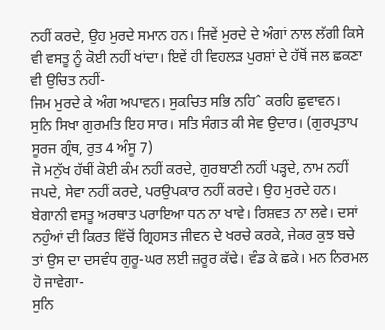ਨਹੀਂ ਕਰਦੇ, ਉਹ ਮੁਰਦੇ ਸਮਾਨ ਹਨ। ਜਿਵੇਂ ਮੁਰਦੇ ਦੇ ਅੰਗਾਂ ਨਾਲ ਲੱਗੀ ਕਿਸੇ ਵੀ ਵਸਤੂ ਨੂੰ ਕੋਈ ਨਹੀਂ ਖਾਂਦਾ। ਇਵੇਂ ਹੀ ਵਿਹਲੜ ਪੁਰਸ਼ਾਂ ਦੇ ਹੱਥੋਂ ਜਲ ਛਕਣਾ ਵੀ ਉਚਿਤ ਨਹੀਂ-
ਜਿਮ ਮੁਰਦੇ ਕੇ ਅੰਗ ਅਪਾਵਨ। ਸੁਕਚਿਤ ਸਭਿ ਨਹਿˆ ਕਰਹਿ ਛੁਵਾਵਨ।
ਸੁਨਿ ਸਿਖਾ ਗੁਰਮਤਿ ਇਹ ਸਾਰ। ਸਤਿ ਸੰਗਤ ਕੀ ਸੇਵ ਉਦਾਰ। (ਗੁਰਪ੍ਰਤਾਪ ਸੂਰਜ ਗ੍ਰੰਥ, ਰੁਤ 4 ਅੰਸੂ 7)
ਜੋ ਮਨੁੱਖ ਹੱਥੀਂ ਕੋਈ ਕੰਮ ਨਹੀਂ ਕਰਦੇ, ਗੁਰਬਾਣੀ ਨਹੀਂ ਪੜ੍ਹਦੇ, ਨਾਮ ਨਹੀਂ ਜਪਦੇ, ਸੇਵਾ ਨਹੀਂ ਕਰਦੇ, ਪਰਉਪਕਾਰ ਨਹੀਂ ਕਰਦੇ। ਉਹ ਮੁਰਦੇ ਹਨ। ਬੇਗਾਨੀ ਵਸਤੂ ਅਰਥਾਤ ਪਰਾਇਆ ਧਨ ਨਾ ਖਾਵੇ। ਰਿਸ਼ਵਤ ਨਾ ਲਵੇ। ਦਸਾਂ ਨਹੁੰਆਂ ਦੀ ਕਿਰਤ ਵਿੱਚੋਂ ਗ੍ਰਿਹਸਤ ਜੀਵਨ ਦੇ ਖਰਚੇ ਕਰਕੇ, ਜੇਕਰ ਕੁਝ ਬਚੇ ਤਾਂ ਉਸ ਦਾ ਦਸਵੰਧ ਗੁਰੂ-ਘਰ ਲਈ ਜ਼ਰੂਰ ਕੱਢੇ। ਵੰਡ ਕੇ ਛਕੇ। ਮਨ ਨਿਰਮਲ ਹੋ ਜਾਵੇਗਾ-
ਸੁਨਿ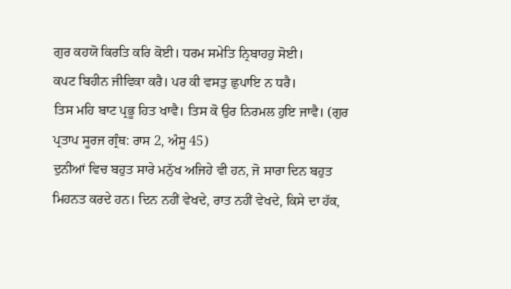ਗੁਰ ਕਹਯੋ ਕਿਰਤਿ ਕਰਿ ਕੋਈ। ਧਰਮ ਸਮੇਤਿ ਨ੍ਰਿਬਾਹਹੁ ਸੋਈ।
ਕਪਟ ਬਿਹੀਨ ਜੀਵਿਕਾ ਕਰੈ। ਪਰ ਕੀ ਵਸਤੁ ਛੁਪਾਇ ਨ ਧਰੈ।
ਤਿਸ ਮਹਿ ਬਾਟ ਪ੍ਰਭੂ ਹਿਤ ਖਾਵੈ। ਤਿਸ ਕੋ ਉਰ ਨਿਰਮਲ ਹੁਇ ਜਾਵੈ। (ਗੁਰ ਪ੍ਰਤਾਪ ਸੂਰਜ ਗ੍ਰੰਥ: ਰਾਸ 2, ਅੰਸੂ 45)
ਦੁਨੀਆਂ ਵਿਚ ਬਹੁਤ ਸਾਰੇ ਮਨੁੱਖ ਅਜਿਹੇ ਵੀ ਹਨ, ਜੋ ਸਾਰਾ ਦਿਨ ਬਹੁਤ ਮਿਹਨਤ ਕਰਦੇ ਹਨ। ਦਿਨ ਨਹੀਂ ਵੇਖਦੇ, ਰਾਤ ਨਹੀਂ ਵੇਖਦੇ, ਕਿਸੇ ਦਾ ਹੱਕ,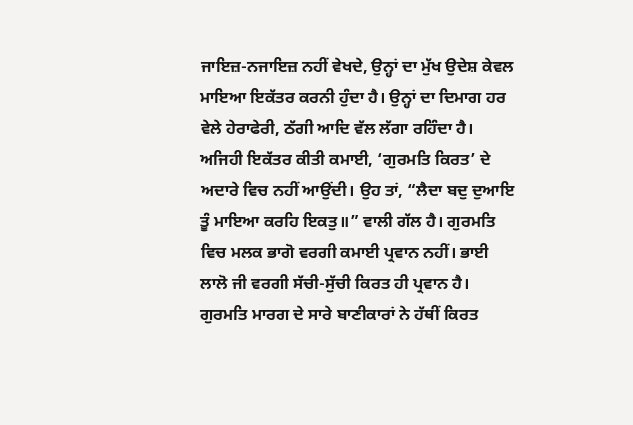ਜਾਇਜ਼-ਨਜਾਇਜ਼ ਨਹੀਂ ਵੇਖਦੇ, ਉਨ੍ਹਾਂ ਦਾ ਮੁੱਖ ਉਦੇਸ਼ ਕੇਵਲ ਮਾਇਆ ਇਕੱਤਰ ਕਰਨੀ ਹੁੰਦਾ ਹੈ। ਉਨ੍ਹਾਂ ਦਾ ਦਿਮਾਗ ਹਰ ਵੇਲੇ ਹੇਰਾਫੇਰੀ, ਠੱਗੀ ਆਦਿ ਵੱਲ ਲੱਗਾ ਰਹਿੰਦਾ ਹੈ। ਅਜਿਹੀ ਇਕੱਤਰ ਕੀਤੀ ਕਮਾਈ, ‘ਗੁਰਮਤਿ ਕਿਰਤ’ ਦੇ ਅਦਾਰੇ ਵਿਚ ਨਹੀਂ ਆਉਂਦੀ। ਉਹ ਤਾਂ, “ਲੈਦਾ ਬਦੁ ਦੁਆਇ ਤੂੰ ਮਾਇਆ ਕਰਹਿ ਇਕਤੁ॥” ਵਾਲੀ ਗੱਲ ਹੈ। ਗੁਰਮਤਿ ਵਿਚ ਮਲਕ ਭਾਗੋ ਵਰਗੀ ਕਮਾਈ ਪ੍ਰਵਾਨ ਨਹੀਂ। ਭਾਈ ਲਾਲੋ ਜੀ ਵਰਗੀ ਸੱਚੀ-ਸੁੱਚੀ ਕਿਰਤ ਹੀ ਪ੍ਰਵਾਨ ਹੈ। ਗੁਰਮਤਿ ਮਾਰਗ ਦੇ ਸਾਰੇ ਬਾਣੀਕਾਰਾਂ ਨੇ ਹੱਥੀਂ ਕਿਰਤ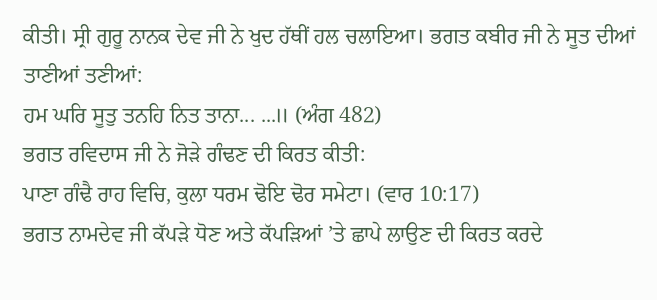ਕੀਤੀ। ਸ੍ਰੀ ਗੁਰੂ ਨਾਨਕ ਦੇਵ ਜੀ ਨੇ ਖੁਦ ਹੱਥੀਂ ਹਲ ਚਲਾਇਆ। ਭਗਤ ਕਬੀਰ ਜੀ ਨੇ ਸੂਤ ਦੀਆਂ ਤਾਣੀਆਂ ਤਣੀਆਂ:
ਹਮ ਘਰਿ ਸੂਤੁ ਤਨਹਿ ਨਿਤ ਤਾਨਾ... ...॥ (ਅੰਗ 482)
ਭਗਤ ਰਵਿਦਾਸ ਜੀ ਨੇ ਜੋੜੇ ਗੰਢਣ ਦੀ ਕਿਰਤ ਕੀਤੀ:
ਪਾਣਾ ਗੰਢੈ ਰਾਹ ਵਿਚਿ, ਕੁਲਾ ਧਰਮ ਢੋਇ ਢੋਰ ਸਮੇਟਾ। (ਵਾਰ 10:17)
ਭਗਤ ਨਾਮਦੇਵ ਜੀ ਕੱਪੜੇ ਧੋਣ ਅਤੇ ਕੱਪੜਿਆਂ ’ਤੇ ਛਾਪੇ ਲਾਉਣ ਦੀ ਕਿਰਤ ਕਰਦੇ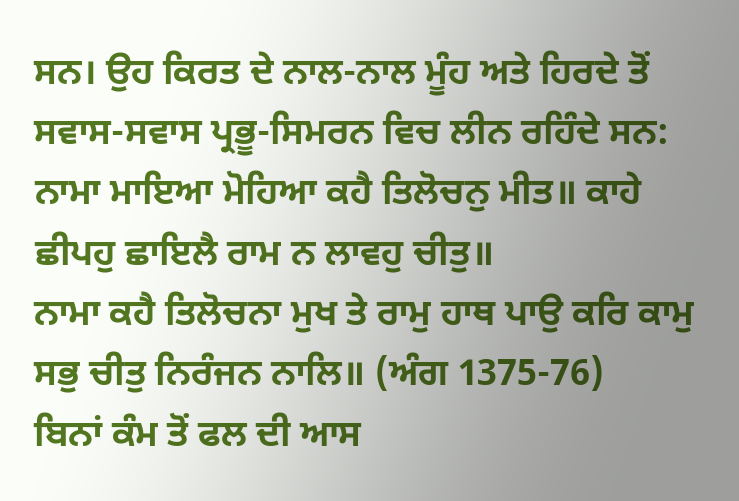ਸਨ। ਉਹ ਕਿਰਤ ਦੇ ਨਾਲ-ਨਾਲ ਮੂੰਹ ਅਤੇ ਹਿਰਦੇ ਤੋਂ ਸਵਾਸ-ਸਵਾਸ ਪ੍ਰਭੂ-ਸਿਮਰਨ ਵਿਚ ਲੀਨ ਰਹਿੰਦੇ ਸਨ:
ਨਾਮਾ ਮਾਇਆ ਮੋਹਿਆ ਕਹੈ ਤਿਲੋਚਨੁ ਮੀਤ॥ ਕਾਹੇ ਛੀਪਹੁ ਛਾਇਲੈ ਰਾਮ ਨ ਲਾਵਹੁ ਚੀਤੁ॥
ਨਾਮਾ ਕਹੈ ਤਿਲੋਚਨਾ ਮੁਖ ਤੇ ਰਾਮੁ ਹਾਥ ਪਾਉ ਕਰਿ ਕਾਮੁ ਸਭੁ ਚੀਤੁ ਨਿਰੰਜਨ ਨਾਲਿ॥ (ਅੰਗ 1375-76)
ਬਿਨਾਂ ਕੰਮ ਤੋਂ ਫਲ ਦੀ ਆਸ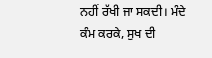ਨਹੀਂ ਰੱਖੀ ਜਾ ਸਕਦੀ। ਮੰਦੇ ਕੰਮ ਕਰਕੇ, ਸੁਖ ਦੀ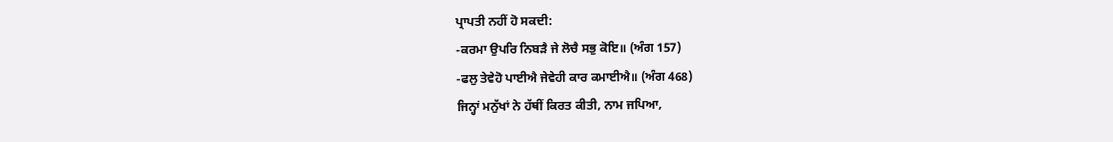ਪ੍ਰਾਪਤੀ ਨਹੀਂ ਹੋ ਸਕਦੀ:
-ਕਰਮਾ ਉਪਰਿ ਨਿਬੜੈ ਜੇ ਲੋਚੈ ਸਭੁ ਕੋਇ॥ (ਅੰਗ 157)
-ਫਲੁ ਤੇਵੇਹੋ ਪਾਈਐ ਜੇਵੇਹੀ ਕਾਰ ਕਮਾਈਐ॥ (ਅੰਗ 468)
ਜਿਨ੍ਹਾਂ ਮਨੁੱਖਾਂ ਨੇ ਹੱਥੀਂ ਕਿਰਤ ਕੀਤੀ, ਨਾਮ ਜਪਿਆ,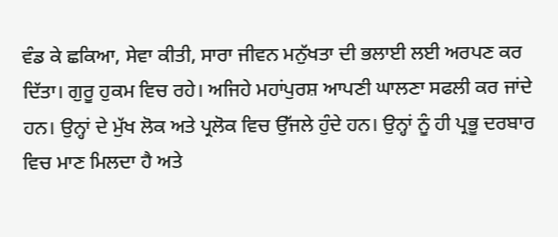ਵੰਡ ਕੇ ਛਕਿਆ, ਸੇਵਾ ਕੀਤੀ, ਸਾਰਾ ਜੀਵਨ ਮਨੁੱਖਤਾ ਦੀ ਭਲਾਈ ਲਈ ਅਰਪਣ ਕਰ ਦਿੱਤਾ। ਗੁਰੂ ਹੁਕਮ ਵਿਚ ਰਹੇ। ਅਜਿਹੇ ਮਹਾਂਪੁਰਸ਼ ਆਪਣੀ ਘਾਲਣਾ ਸਫਲੀ ਕਰ ਜਾਂਦੇ ਹਨ। ਉਨ੍ਹਾਂ ਦੇ ਮੁੱਖ ਲੋਕ ਅਤੇ ਪ੍ਰਲੋਕ ਵਿਚ ਉੱਜਲੇ ਹੁੰਦੇ ਹਨ। ਉਨ੍ਹਾਂ ਨੂੰ ਹੀ ਪ੍ਰਭੂ ਦਰਬਾਰ ਵਿਚ ਮਾਣ ਮਿਲਦਾ ਹੈ ਅਤੇ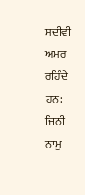ਸਦੀਵੀ ਅਮਰ ਰਹਿੰਦੇ ਹਨ:
ਜਿਨੀ ਨਾਮੁ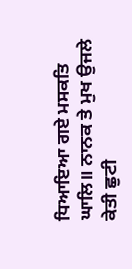ਧਿਆਇਆ ਗਏ ਮਸਕਤਿ ਘਾਲਿ॥ ਨਾਨਕ ਤੇ ਮੁਖ ਉਜਲੇ ਕੇਤੀ ਛੁਟੀ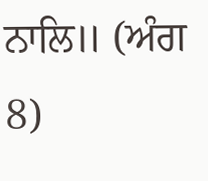ਨਾਲਿ॥ (ਅੰਗ 8)